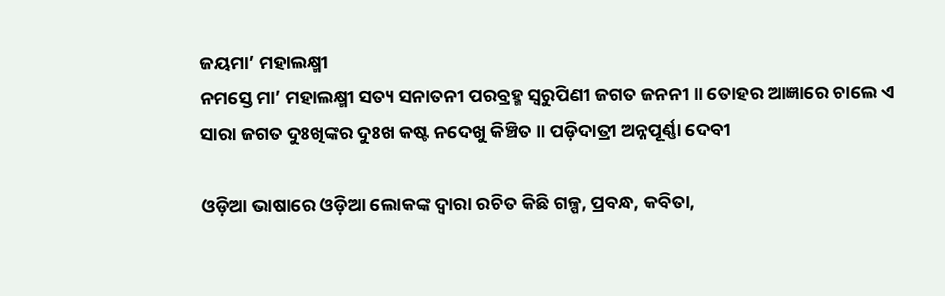ଜୟମା’ ମହାଲକ୍ଷ୍ମୀ
ନମସ୍ତେ ମା’ ମହାଲକ୍ଷ୍ମୀ ସତ୍ୟ ସନାତନୀ ପରବ୍ରହ୍ମ ସ୍ୱରୁପିଣୀ ଜଗତ ଜନନୀ ॥ ତୋହର ଆଜ୍ଞାରେ ଚାଲେ ଏ ସାରା ଜଗତ ଦୁଃଖିଙ୍କର ଦୁଃଖ କଷ୍ଟ ନଦେଖୁ କିଞ୍ଚିତ ॥ ପଡ଼ିଦାତ୍ରୀ ଅନ୍ନପୂର୍ଣ୍ଣା ଦେବୀ

ଓଡ଼ିଆ ଭାଷାରେ ଓଡ଼ିଆ ଲୋକଙ୍କ ଦ୍ୱାରା ରଚିତ କିଛି ଗଳ୍ପ, ପ୍ରବନ୍ଧ, କବିତା,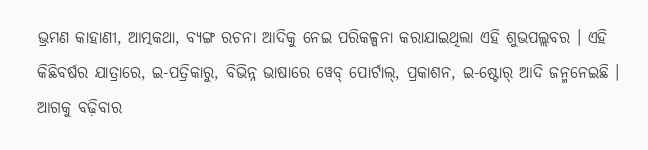ଭ୍ରମଣ କାହାଣୀ, ଆତ୍ମକଥା, ବ୍ୟଙ୍ଗ ରଚନା ଆଦିକୁ ନେଇ ପରିକଳ୍ପନା କରାଯାଇଥିଲା ଏହି ଶୁଭପଲ୍ଲବର । ଏହି କିଛିବର୍ଷର ଯାତ୍ରାରେ, ଇ-ପତ୍ରିକାରୁ, ବିଭିନ୍ନ ଭାଷାରେ ୱେବ୍ ପୋର୍ଟାଲ୍, ପ୍ରକାଶନ, ଇ-ଷ୍ଟୋର୍ ଆଦି ଜନ୍ମନେଇଛି । ଆଗକୁ ବଢ଼ିବାର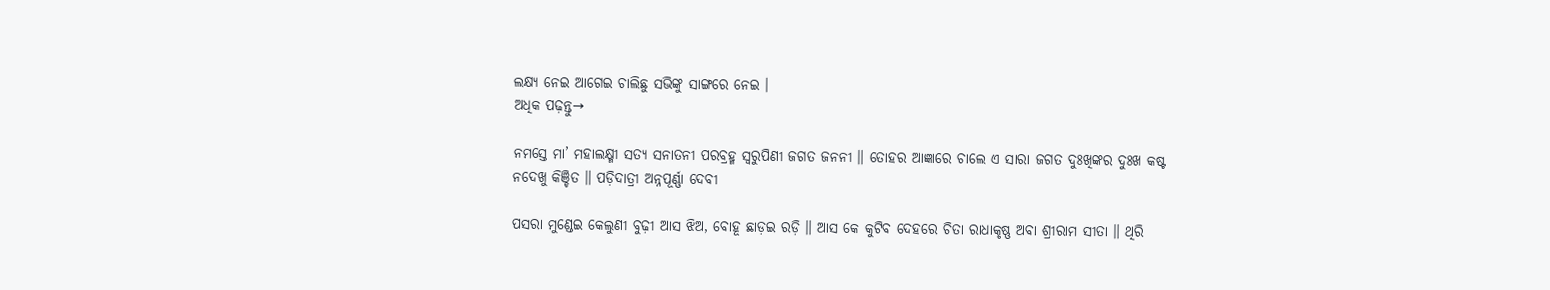ଲକ୍ଷ୍ୟ ନେଇ ଆଗେଇ ଚାଲିଛୁ ସଭିଙ୍କୁ ସାଙ୍ଗରେ ନେଇ ।
ଅଧିକ ପଢ଼ନ୍ତୁ→

ନମସ୍ତେ ମା’ ମହାଲକ୍ଷ୍ମୀ ସତ୍ୟ ସନାତନୀ ପରବ୍ରହ୍ମ ସ୍ୱରୁପିଣୀ ଜଗତ ଜନନୀ ॥ ତୋହର ଆଜ୍ଞାରେ ଚାଲେ ଏ ସାରା ଜଗତ ଦୁଃଖିଙ୍କର ଦୁଃଖ କଷ୍ଟ ନଦେଖୁ କିଞ୍ଚିତ ॥ ପଡ଼ିଦାତ୍ରୀ ଅନ୍ନପୂର୍ଣ୍ଣା ଦେବୀ

ପସରା ମୁଣ୍ଡେଇ କେଲୁଣୀ ବୁଢ଼ୀ ଆସ ଝିଅ, ବୋହୂ ଛାଡ଼ଇ ରଡ଼ି ॥ ଆସ କେ କୁଟିବ ଦେହରେ ଚିତା ରାଧାକୃଷ୍ଣ ଅବା ଶ୍ରୀରାମ ସୀତା ॥ ଥିରି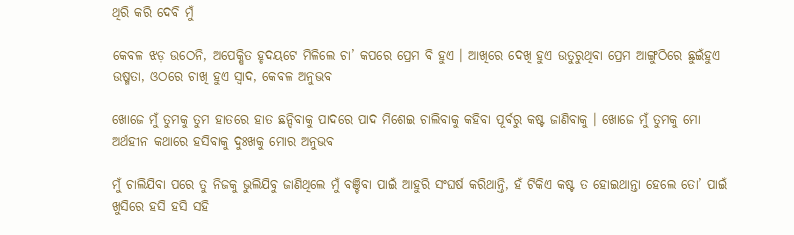ଥିରି କରି ଦେବି ମୁଁ

କେବଳ ଝଡ଼ ଉଠେନି, ଅପେକ୍ଷିତ ହୃଦୟଟେ ମିଳିଲେ ଚା’ କପରେ ପ୍ରେମ ବି ହୁଏ । ଆଖିରେ ଦେଖି ହୁଏ ଉତୁରୁଥିବା ପ୍ରେମ ଆଙ୍ଗୁଠିରେ ଛୁଇଁହୁଏ ଉଷ୍ମତା, ଓଠରେ ଚାଖି ହୁଏ ସ୍ୱାଦ, କେବଳ ଅନୁଭବ

ଖୋଜେ ମୁଁ ତୁମକୁ ତୁମ ହାତରେ ହାତ ଛନ୍ଦିବାକୁ ପାଦରେ ପାଦ ମିଶେଇ ଚାଲିବାକୁ କହିବା ପୂର୍ବରୁ କଷ୍ଟ ଜାଣିବାକୁ । ଖୋଜେ ମୁଁ ତୁମକୁ ମୋ ଅର୍ଥହୀନ କଥାରେ ହସିବାକୁ ଦୁଃଖକୁ ମୋର ଅନୁଭବ

ମୁଁ ଚାଲିଯିବା ପରେ ତୁ ନିଜକୁ ଭୁଲିଯିବୁ ଜାଣିଥିଲେ ମୁଁ ବଞ୍ଚିବା ପାଇଁ ଆହୁରି ସଂଘର୍ଷ କରିଥାନ୍ତି, ହଁ ଟିକିଏ କଷ୍ଟ ତ ହୋଇଥାନ୍ତା ହେଲେ ତୋ’ ପାଇଁ ଖୁସିରେ ହସି ହସି ସହି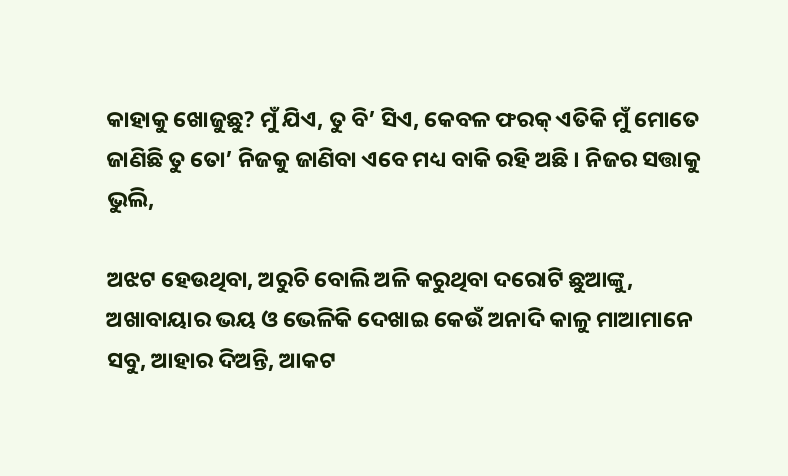କାହାକୁ ଖୋଜୁଛୁ? ମୁଁ ଯିଏ, ତୁ ବି’ ସିଏ, କେବଳ ଫରକ୍ ଏତିକି ମୁଁ ମୋତେ ଜାଣିଛି ତୁ ତୋ’ ନିଜକୁ ଜାଣିବା ଏବେ ମଧ୍ୟ ବାକି ରହି ଅଛି । ନିଜର ସତ୍ତାକୁ ଭୁଲି,

ଅଝଟ ହେଉଥିବା, ଅରୁଚି ବୋଲି ଅଳି କରୁଥିବା ଦରୋଟି ଛୁଆଙ୍କୁ, ଅଖାବାୟାର ଭୟ ଓ ଭେଳିକି ଦେଖାଇ କେଉଁ ଅନାଦି କାଳୁ ମାଆମାନେ ସବୁ, ଆହାର ଦିଅନ୍ତି, ଆକଟ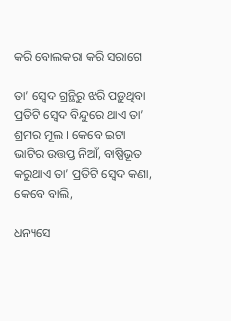କରି ବୋଲକରା କରି ସରାଗେ

ତା’ ସ୍ୱେଦ ଗ୍ରନ୍ଥିରୁ ଝରି ପଡ଼ୁଥିବା ପ୍ରତିଟି ସ୍ୱେଦ ବିନ୍ଦୁରେ ଥାଏ ତା’ ଶ୍ରମର ମୂଲ । କେବେ ଇଟା ଭାଟିର ଉତ୍ତପ୍ତ ନିଆଁ, ବାଷ୍ପିଭୂତ କରୁଥାଏ ତା’ ପ୍ରତିଟି ସ୍ୱେଦ କଣା, କେବେ ବାଲି,

ଧନ୍ୟସେ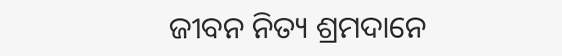ଜୀବନ ନିତ୍ୟ ଶ୍ରମଦାନେ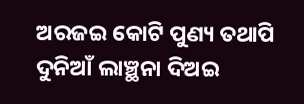ଅରଜଇ କୋଟି ପୁଣ୍ୟ ତଥାପି ଦୁନିଆଁ ଲାଞ୍ଛନା ଦିଅଇ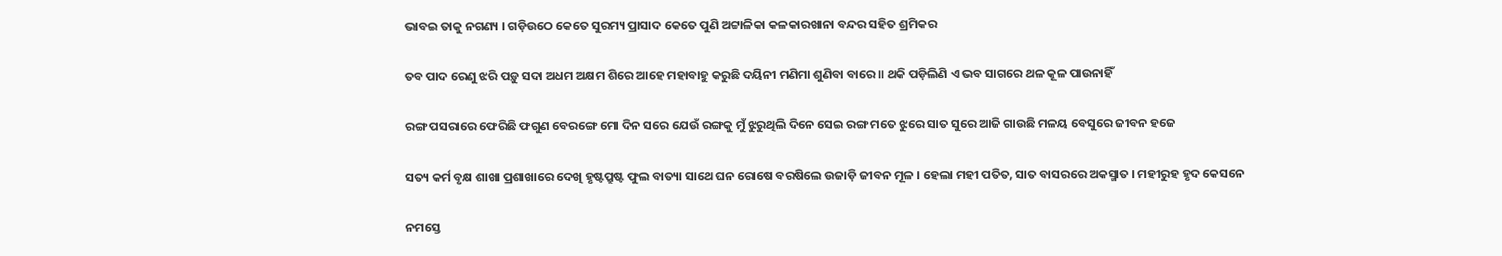ଭାବଇ ତାକୁ ନଗଣ୍ୟ । ଗଡ଼ିଉଠେ କେତେ ସୁରମ୍ୟ ପ୍ରାସାଦ କେତେ ପୁଣି ଅଟ୍ଟାଳିକା କଳକାରଖାନା ବନ୍ଦର ସହିତ ଶ୍ରମିକର

ତବ ପାଦ ରେଣୁ ଝରି ପଡ଼ୁ ସଦା ଅଧମ ଅକ୍ଷମ ଶିରେ ଆହେ ମହାବାହୁ କରୁଛି ଦୟିନୀ ମଣିମା ଶୁଣିବା ବାରେ ॥ ଥକି ପଡ଼ିଲିଣି ଏ ଭବ ସାଗରେ ଥଳ କୂଳ ପାଉନାହିଁ

ରଙ୍ଗ ପସରାରେ ଫେରିଛି ଫଗୁଣ ବେରଙ୍ଗେ ମୋ ଦିନ ସରେ ଯେଉଁ ରଙ୍ଗକୁ ମୁଁ ଝୁରୁଥିଲି ଦିନେ ସେଇ ରଙ୍ଗ ମତେ ଝୁରେ ସାତ ସୁରେ ଆଜି ଗାଉଛି ମଳୟ ବେସୁରେ ଜୀବନ ହଜେ

ସତ୍ୟ କର୍ମ ବୃକ୍ଷ ଶାଖା ପ୍ରଶାଖାରେ ଦେଖି ହୃଷ୍ଟପ୍ରୁଷ୍ଟ ଫୁଲ ବାତ୍ୟା ସାଥେ ଘନ ରୋଷେ ବରଷିଲେ ଉଜାଡ଼ି ଜୀବନ ମୂଳ । ହେଲା ମହୀ ପତିତ, ସାତ ବାସରରେ ଅକସ୍ମାତ । ମହୀରୁହ ହୃଦ କେସନେ

ନମସ୍ତେ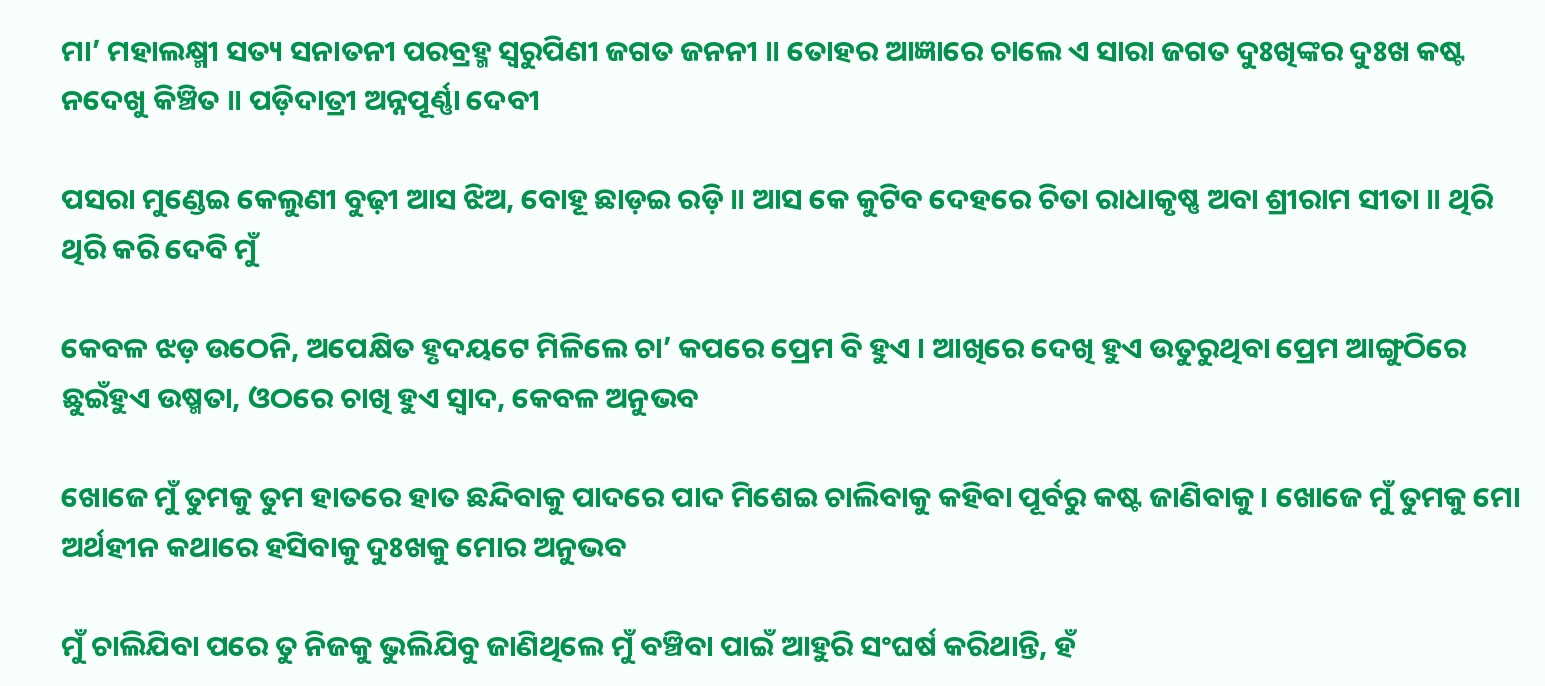ମା’ ମହାଲକ୍ଷ୍ମୀ ସତ୍ୟ ସନାତନୀ ପରବ୍ରହ୍ମ ସ୍ୱରୁପିଣୀ ଜଗତ ଜନନୀ ॥ ତୋହର ଆଜ୍ଞାରେ ଚାଲେ ଏ ସାରା ଜଗତ ଦୁଃଖିଙ୍କର ଦୁଃଖ କଷ୍ଟ ନଦେଖୁ କିଞ୍ଚିତ ॥ ପଡ଼ିଦାତ୍ରୀ ଅନ୍ନପୂର୍ଣ୍ଣା ଦେବୀ

ପସରା ମୁଣ୍ଡେଇ କେଲୁଣୀ ବୁଢ଼ୀ ଆସ ଝିଅ, ବୋହୂ ଛାଡ଼ଇ ରଡ଼ି ॥ ଆସ କେ କୁଟିବ ଦେହରେ ଚିତା ରାଧାକୃଷ୍ଣ ଅବା ଶ୍ରୀରାମ ସୀତା ॥ ଥିରି ଥିରି କରି ଦେବି ମୁଁ

କେବଳ ଝଡ଼ ଉଠେନି, ଅପେକ୍ଷିତ ହୃଦୟଟେ ମିଳିଲେ ଚା’ କପରେ ପ୍ରେମ ବି ହୁଏ । ଆଖିରେ ଦେଖି ହୁଏ ଉତୁରୁଥିବା ପ୍ରେମ ଆଙ୍ଗୁଠିରେ ଛୁଇଁହୁଏ ଉଷ୍ମତା, ଓଠରେ ଚାଖି ହୁଏ ସ୍ୱାଦ, କେବଳ ଅନୁଭବ

ଖୋଜେ ମୁଁ ତୁମକୁ ତୁମ ହାତରେ ହାତ ଛନ୍ଦିବାକୁ ପାଦରେ ପାଦ ମିଶେଇ ଚାଲିବାକୁ କହିବା ପୂର୍ବରୁ କଷ୍ଟ ଜାଣିବାକୁ । ଖୋଜେ ମୁଁ ତୁମକୁ ମୋ ଅର୍ଥହୀନ କଥାରେ ହସିବାକୁ ଦୁଃଖକୁ ମୋର ଅନୁଭବ

ମୁଁ ଚାଲିଯିବା ପରେ ତୁ ନିଜକୁ ଭୁଲିଯିବୁ ଜାଣିଥିଲେ ମୁଁ ବଞ୍ଚିବା ପାଇଁ ଆହୁରି ସଂଘର୍ଷ କରିଥାନ୍ତି, ହଁ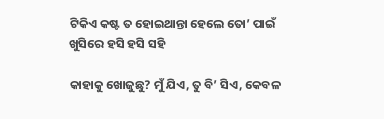ଟିକିଏ କଷ୍ଟ ତ ହୋଇଥାନ୍ତା ହେଲେ ତୋ’ ପାଇଁ ଖୁସିରେ ହସି ହସି ସହି

କାହାକୁ ଖୋଜୁଛୁ? ମୁଁ ଯିଏ, ତୁ ବି’ ସିଏ, କେବଳ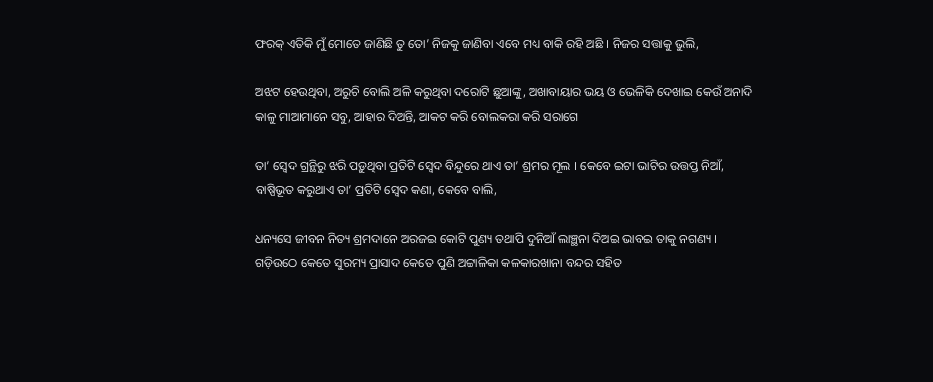ଫରକ୍ ଏତିକି ମୁଁ ମୋତେ ଜାଣିଛି ତୁ ତୋ’ ନିଜକୁ ଜାଣିବା ଏବେ ମଧ୍ୟ ବାକି ରହି ଅଛି । ନିଜର ସତ୍ତାକୁ ଭୁଲି,

ଅଝଟ ହେଉଥିବା, ଅରୁଚି ବୋଲି ଅଳି କରୁଥିବା ଦରୋଟି ଛୁଆଙ୍କୁ, ଅଖାବାୟାର ଭୟ ଓ ଭେଳିକି ଦେଖାଇ କେଉଁ ଅନାଦି କାଳୁ ମାଆମାନେ ସବୁ, ଆହାର ଦିଅନ୍ତି, ଆକଟ କରି ବୋଲକରା କରି ସରାଗେ

ତା’ ସ୍ୱେଦ ଗ୍ରନ୍ଥିରୁ ଝରି ପଡ଼ୁଥିବା ପ୍ରତିଟି ସ୍ୱେଦ ବିନ୍ଦୁରେ ଥାଏ ତା’ ଶ୍ରମର ମୂଲ । କେବେ ଇଟା ଭାଟିର ଉତ୍ତପ୍ତ ନିଆଁ, ବାଷ୍ପିଭୂତ କରୁଥାଏ ତା’ ପ୍ରତିଟି ସ୍ୱେଦ କଣା, କେବେ ବାଲି,

ଧନ୍ୟସେ ଜୀବନ ନିତ୍ୟ ଶ୍ରମଦାନେ ଅରଜଇ କୋଟି ପୁଣ୍ୟ ତଥାପି ଦୁନିଆଁ ଲାଞ୍ଛନା ଦିଅଇ ଭାବଇ ତାକୁ ନଗଣ୍ୟ । ଗଡ଼ିଉଠେ କେତେ ସୁରମ୍ୟ ପ୍ରାସାଦ କେତେ ପୁଣି ଅଟ୍ଟାଳିକା କଳକାରଖାନା ବନ୍ଦର ସହିତ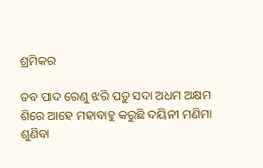ଶ୍ରମିକର

ତବ ପାଦ ରେଣୁ ଝରି ପଡ଼ୁ ସଦା ଅଧମ ଅକ୍ଷମ ଶିରେ ଆହେ ମହାବାହୁ କରୁଛି ଦୟିନୀ ମଣିମା ଶୁଣିବା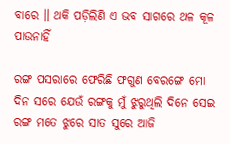ବାରେ ॥ ଥକି ପଡ଼ିଲିଣି ଏ ଭବ ସାଗରେ ଥଳ କୂଳ ପାଉନାହିଁ

ରଙ୍ଗ ପସରାରେ ଫେରିଛି ଫଗୁଣ ବେରଙ୍ଗେ ମୋ ଦିନ ସରେ ଯେଉଁ ରଙ୍ଗକୁ ମୁଁ ଝୁରୁଥିଲି ଦିନେ ସେଇ ରଙ୍ଗ ମତେ ଝୁରେ ସାତ ସୁରେ ଆଜି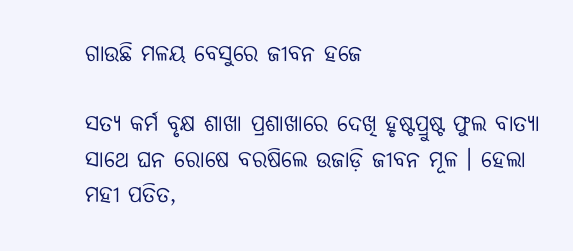ଗାଉଛି ମଳୟ ବେସୁରେ ଜୀବନ ହଜେ

ସତ୍ୟ କର୍ମ ବୃକ୍ଷ ଶାଖା ପ୍ରଶାଖାରେ ଦେଖି ହୃଷ୍ଟପ୍ରୁଷ୍ଟ ଫୁଲ ବାତ୍ୟା ସାଥେ ଘନ ରୋଷେ ବରଷିଲେ ଉଜାଡ଼ି ଜୀବନ ମୂଳ । ହେଲା ମହୀ ପତିତ,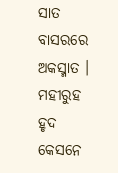ସାତ ବାସରରେ ଅକସ୍ମାତ । ମହୀରୁହ ହୃଦ କେସନେ